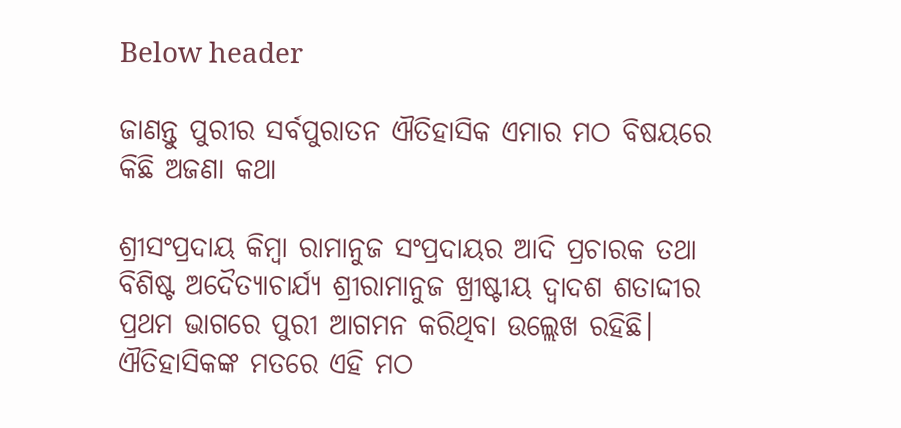Below header

ଜାଣନ୍ତୁ ପୁରୀର ସର୍ବପୁରାତନ ଐତିହାସିକ ଏମାର ମଠ ବିଷୟରେ କିଛି ଅଜଣା କଥା

ଶ୍ରୀସଂପ୍ରଦାୟ କିମ୍ବା ରାମାନୁଜ ସଂପ୍ରଦାୟର ଆଦି ପ୍ରଚାରକ ତଥା ବିଶିଷ୍ଟ ଅଦୈତ୍ୟାଚାର୍ଯ୍ୟ ଶ୍ରୀରାମାନୁଜ ଖ୍ରୀଷ୍ଟୀୟ ଦ୍ବାଦଶ ଶତାଦ୍ଦୀର ପ୍ରଥମ ଭାଗରେ ପୁରୀ ଆଗମନ କରିଥିବା ଉଲ୍ଲେଖ ରହିଛି। ଐତିହାସିକଙ୍କ ମତରେ ଏହି ମଠ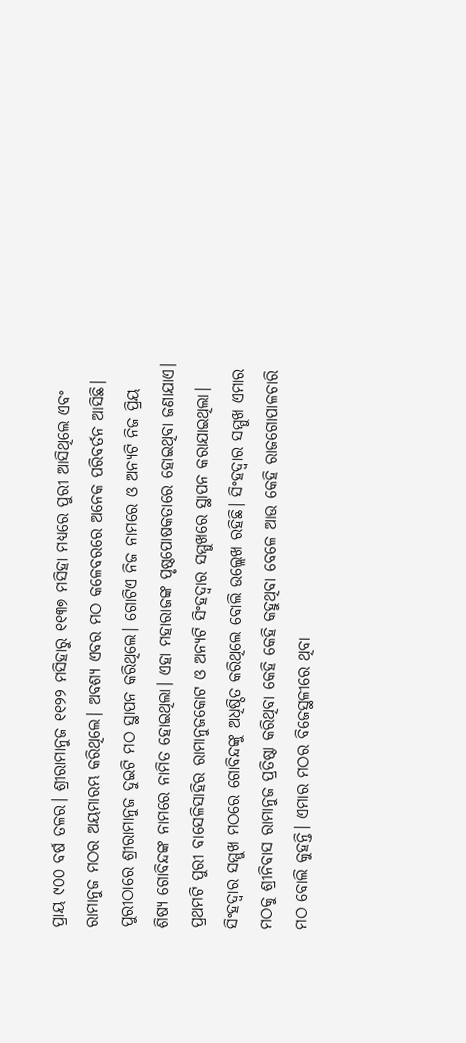ପ୍ରାୟ ୯୦୦ ବର୍ଷ ତଳର। ଶ୍ରୀରାମାନୁଜ ୧୧୨୨ ମସିହାରୁ ୧୧୩୭ ମସିହା ମଧ୍ୟରେ ପୁରୀ ଆସିଥିଲେ ଏବଂ ରାମାନୁଜ ମଠର ଅୟମାରମ୍ଭ କରିଥିଲେ। ଅବଶ୍ୟ ଏବର ମଠ କଳେବରରେ ଅନେକ ପରିବର୍ତନ ଆସିଛି। ପୁରୀଠାରେ ଶ୍ରୀରାମାନୁଜ ଦୁଇଟି ମଠ ସ୍ଥାପନ କରିଥିଲେ। ଗୋଟିଏ ନିଜ ନାମରେ ଓ ଅନ୍ୟଟି ନିଜ ପ୍ରିୟ ଶିଷ୍ୟ ଗୋବିନ୍ଦଙ୍କ ନାମରେ ନାମିତ ହୋଇଥିଲା। ଏହା ମହାରାଜଙ୍କ ପୃଷ୍ଠପୋଷକତାରେ ହୋଇଥିବା ଜଣାଯାଏ। ପ୍ରଥମଟି ପୁରୀ ବାସେଳିସାହିର ରାମାନୁଜକୋଟ ଓ ଅନ୍ୟଟି ସିଂହଦ୍ବାର ସମ୍ମୁଖରେ ସ୍ଥାପନ କରାଯାଇଥିଲା। ସିଂହଦ୍ବାର ସମ୍ମୁଖ ମଠରେ ଗୋବିନ୍ଦଙ୍କୁ ଅଧିଷ୍ଠିତ କରିଥିଲେ ବୋଲି ଉଲ୍ଲେଖ ରହିଛି। ସିଂହଦ୍ବାର ସମ୍ମୁଖ ଏମାର ମଠକୁ ଶ୍ରୀନିବାସ ରାମାନୁଜ ପ୍ରତିଷ୍ଠା କରିଥିବା କେହି କେହି କହୁଥିବା ବେଳେ ଆଉ କେହି ରାଜଗୋପାଳଚାରି ମଠ ବୋଲି କୁହନ୍ତି। ଏମାର ମଠର ବିଜେସ୍ଥଳୀରେ ଥିବା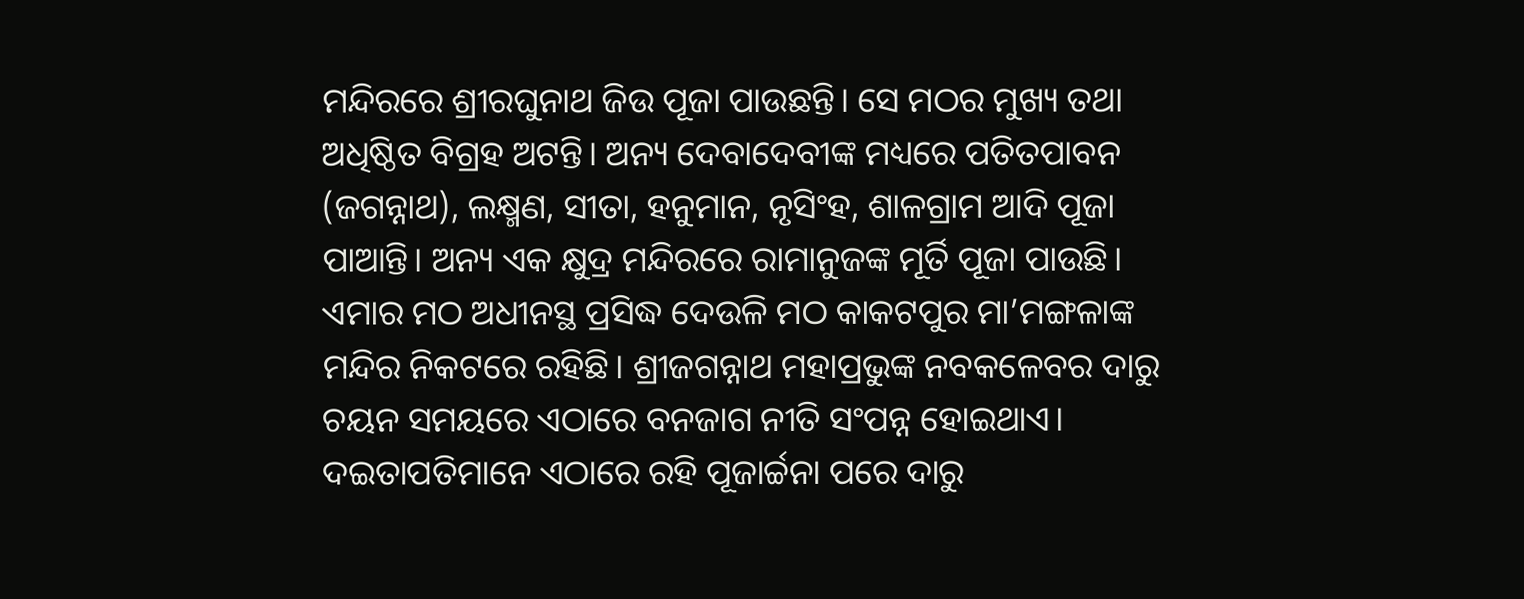ମନ୍ଦିରରେ ଶ୍ରୀରଘୁନାଥ ଜିଉ ପୂଜା ପାଉଛନ୍ତି। ସେ ମଠର ମୁଖ୍ୟ ତଥା ଅଧିଷ୍ଠିତ ବିଗ୍ରହ ଅଟନ୍ତି। ଅନ୍ୟ ଦେବାଦେବୀଙ୍କ ମଧ୍ୟରେ ପତିତପାବନ (ଜଗନ୍ନାଥ), ଲକ୍ଷ୍ମଣ, ସୀତା, ହନୁମାନ, ନୃସିଂହ, ଶାଳଗ୍ରାମ ଆଦି ପୂଜା ପାଆନ୍ତି। ଅନ୍ୟ ଏକ କ୍ଷୁଦ୍ର ମନ୍ଦିରରେ ରାମାନୁଜଙ୍କ ମୂର୍ତି ପୂଜା ପାଉଛି। ଏମାର ମଠ ଅଧୀନସ୍ଥ ପ୍ରସିଦ୍ଧ ଦେଉଳି ମଠ କାକଟପୁର ମା’ମଙ୍ଗଳାଙ୍କ ମନ୍ଦିର ନିକଟରେ ରହିଛି। ଶ୍ରୀଜଗନ୍ନାଥ ମହାପ୍ରଭୁଙ୍କ ନବକଳେବର ଦାରୁ ଚୟନ ସମୟରେ ଏଠାରେ ବନଜାଗ ନୀତି ସଂପନ୍ନ ହୋଇଥାଏ। ଦଇତାପତିମାନେ ଏଠାରେ ରହି ପୂଜାର୍ଚ୍ଚନା ପରେ ଦାରୁ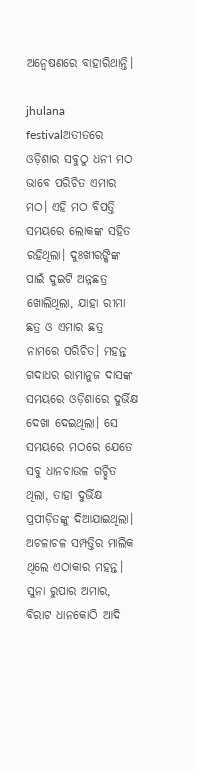ଅନ୍ବେଷଣରେ ବାହାରିଥାନ୍ତି।

jhulana festivalଅତୀତରେ ଓଡ଼ିଶାର ସବୁଠୁ ଧନୀ ମଠ ଭାବେ ପରିଚିତ ଏମାର ମଠ। ଏହି ମଠ ବିପତ୍ତି ସମୟରେ ଲୋକଙ୍କ ସହିତ ରହିଥିଲା। ଦୁଃଖୀରଙ୍କିଙ୍କ ପାଇଁ ଦୁଇଟି ଅନ୍ନଛତ୍ର ଖୋଲିଥିଲା, ଯାହା ରୀମା ଛତ୍ର ଓ ଏମାର ଛତ୍ର ନାମରେ ପରିଚିତ। ମହନ୍ତ ଗଦାଧର ରାମାନୁଜ ଦାସଙ୍କ ସମୟରେ ଓଡ଼ିଶାରେ ଦୁର୍ଭିକ୍ଷ ଦେଖା ଦେଇଥିଲା। ସେ ସମୟରେ ମଠରେ ଯେତେ ସବୁ ଧାନଚାଉଳ ଗଚ୍ଛିତ ଥିଲା, ତାହା ଦୁର୍ଭିକ୍ଷ ପ୍ରପୀଡ଼ିତଙ୍କୁ ଦିଆଯାଇଥିଲା। ଅଚଳାଚଳ ସମ୍ପତ୍ତିର ମାଲିକ ଥିଲେ ଏଠାକାର ମହନ୍ତ। ସୁନା ରୁପାର ଅମାର, ବିରାଟ ଧାନକୋଠି ଆଦି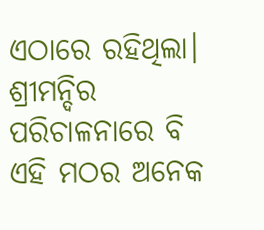ଏଠାରେ ରହିଥିଲା। ଶ୍ରୀମନ୍ଦିର ପରିଚାଳନାରେ ବି ଏହି ମଠର ଅନେକ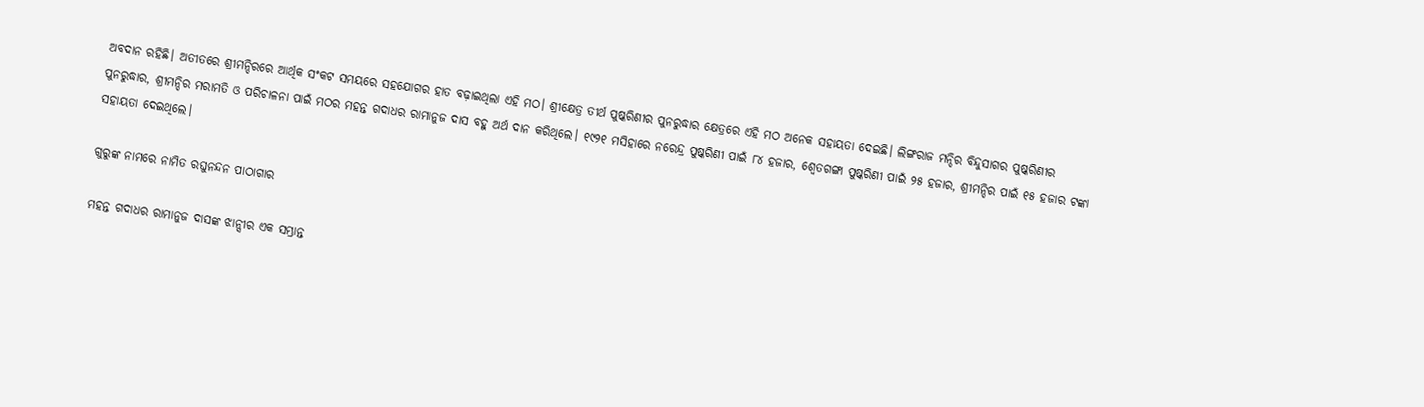ଅବଦାନ ରହିଛି। ଅତୀତରେ ଶ୍ରୀମନ୍ଦିରରେ ଆର୍ଥିକ ସଂକଟ ସମୟରେ ସହଯୋଗର ହାତ ବଢ଼ାଇଥିଲା ଏହି ମଠ। ଶ୍ରୀକ୍ଷେତ୍ର ତୀର୍ଥ ପୁଷ୍କରିଣୀର ପୁନରୁଦ୍ଧାର କ୍ଷେତ୍ରରେ ଏହି ମଠ ଅନେକ ସହାୟତା ଦେଇଛି। ଲିଙ୍ଗରାଜ ମନ୍ଦିର ବିନ୍ଦୁସାଗର ପୁଷ୍କରିଣୀର ପୁନରୁଦ୍ଧାର, ଶ୍ରୀମନ୍ଦିର ମରାମତି ଓ ପରିଚାଳନା ପାଇଁ ମଠର ମହନ୍ତ ଗଦାଧର ରାମାନୁଜ ଦାସ ବହୁ ଅର୍ଥ ଦାନ କରିଥିଲେ। ୧୯୨୧ ମସିହାରେ ନରେନ୍ଦ୍ର ପୁଷ୍କରିଣୀ ପାଇଁ ୮୪ ହଜାର, ଶ୍ବେତଗଙ୍ଗା ପୁଷ୍କରିଣୀ ପାଇଁ ୨୫ ହଜାର, ଶ୍ରୀମନ୍ଦିର ପାଇଁ ୧୫ ହଜାର ଟଙ୍କା ସହାୟତା ଦେଇଥିଲେ।

ଗୁରୁଙ୍କ ନାମରେ ନାମିତ ରଘୁନନ୍ଦନ ପାଠାଗାର

ମହନ୍ତ ଗଦାଧର ରାମାନୁଜ ଦାସଙ୍କ ଝାନ୍ସୀର ଏକ ସମ୍ଭ୍ରାନ୍ତ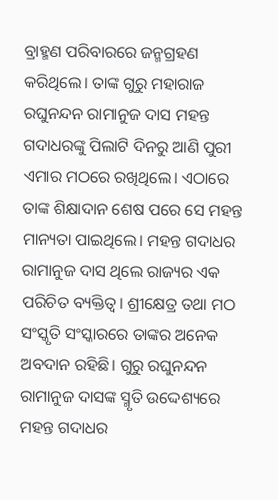ବ୍ରାହ୍ମଣ ପରିବାରରେ ଜନ୍ମଗ୍ରହଣ କରିଥିଲେ। ତାଙ୍କ ଗୁରୁ ମହାରାଜ ରଘୁନନ୍ଦନ ରାମାନୁଜ ଦାସ ମହନ୍ତ ଗଦାଧରଙ୍କୁ ପିଲାଟି ଦିନରୁ ଆଣି ପୁରୀ ଏମାର ମଠରେ ରଖିଥିଲେ। ଏଠାରେ ତାଙ୍କ ଶିକ୍ଷାଦାନ ଶେଷ ପରେ ସେ ମହନ୍ତ ମାନ୍ୟତା ପାଇଥିଲେ। ମହନ୍ତ ଗଦାଧର ରାମାନୁଜ ଦାସ ଥିଲେ ରାଜ୍ୟର ଏକ ପରିଚିତ ବ୍ୟକ୍ତିତ୍ବ। ଶ୍ରୀକ୍ଷେତ୍ର ତଥା ମଠ ସଂସ୍କୃତି ସଂସ୍କାରରେ ତାଙ୍କର ଅନେକ ଅବଦାନ ରହିଛି। ଗୁରୁ ରଘୁନନ୍ଦନ ରାମାନୁଜ ଦାସଙ୍କ ସ୍ମୃତି ଉଦ୍ଦେଶ୍ୟରେ ମହନ୍ତ ଗଦାଧର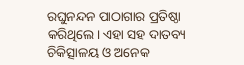ରଘୁନନ୍ଦନ ପାଠାଗାର ପ୍ରତିଷ୍ଠା କରିଥିଲେ। ଏହା ସହ ଦାତବ୍ୟ ଚିକିତ୍ସାଳୟ ଓ ଅନେକ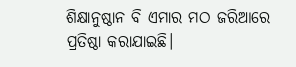ଶିକ୍ଷାନୁଷ୍ଠାନ ବି ଏମାର ମଠ ଜରିଆରେ ପ୍ରତିଷ୍ଠା କରାଯାଇଛି।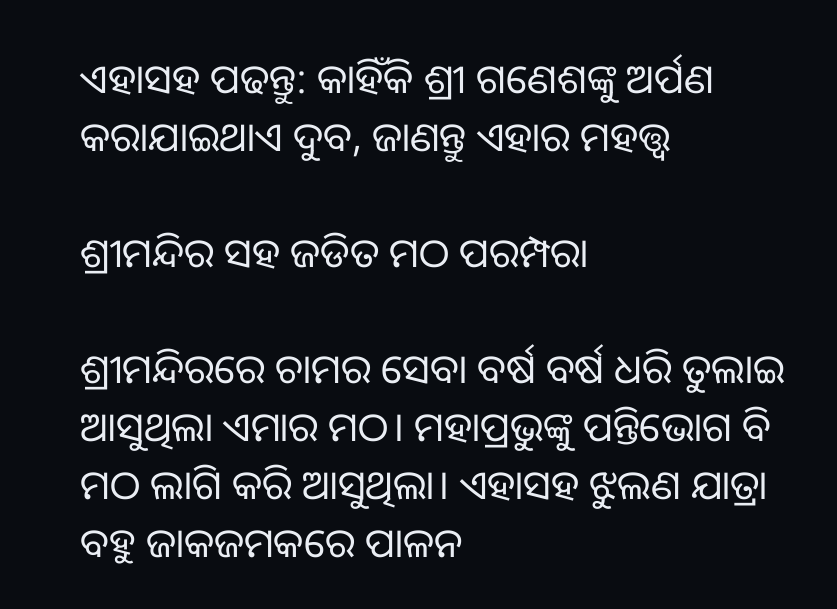ଏହାସହ ପଢନ୍ତୁ: କାହିଁକି ଶ୍ରୀ ଗଣେଶଙ୍କୁ ଅର୍ପଣ କରାଯାଇଥାଏ ଦୁବ, ଜାଣନ୍ତୁ ଏହାର ମହତ୍ତ୍ବ

ଶ୍ରୀମନ୍ଦିର ସହ ଜଡିତ ମଠ ପରମ୍ପରା

ଶ୍ରୀମନ୍ଦିରରେ ଚାମର ସେବା ବର୍ଷ ବର୍ଷ ଧରି ତୁଲାଇ ଆସୁଥିଲା ଏମାର ମଠ। ମହାପ୍ରଭୁଙ୍କୁ ପନ୍ତିଭୋଗ ବି ମଠ ଲାଗି କରି ଆସୁଥିଲା। ଏହାସହ ଝୁଲଣ ଯାତ୍ରା ବହୁ ଜାକଜମକରେ ପାଳନ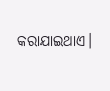କରାଯାଇଥାଏ।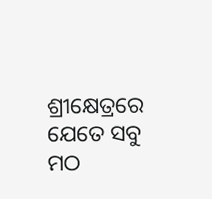ଶ୍ରୀକ୍ଷେତ୍ରରେ ଯେତେ ସବୁ ମଠ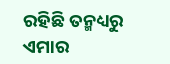ରହିଛି ତନ୍ମଧ୍ୟରୁ ଏମାର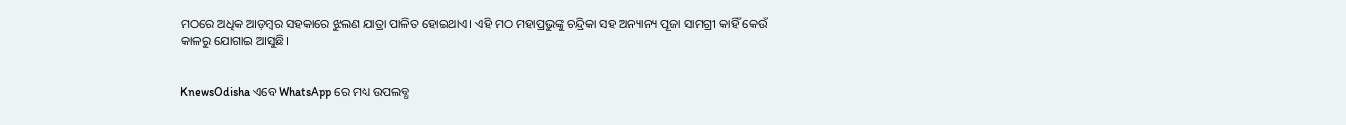ମଠରେ ଅଧିକ ଆଡ଼ମ୍ବର ସହକାରେ ଝୁଲଣ ଯାତ୍ରା ପାଳିତ ହୋଇଥାଏ। ଏହି ମଠ ମହାପ୍ରଭୁଙ୍କୁ ଚନ୍ଦ୍ରିକା ସହ ଅନ୍ୟାନ୍ୟ ପୂଜା ସାମଗ୍ରୀ କାହିଁ କେଉଁ କାଳରୁ ଯୋଗାଇ ଆସୁଛି।


KnewsOdisha ଏବେ WhatsApp ରେ ମଧ୍ୟ ଉପଲବ୍ଧ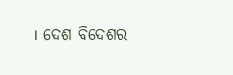। ଦେଶ ବିଦେଶର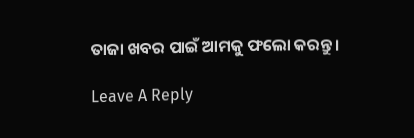ତାଜା ଖବର ପାଇଁ ଆମକୁ ଫଲୋ କରନ୍ତୁ ।

Leave A Reply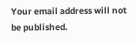Your email address will not be published.